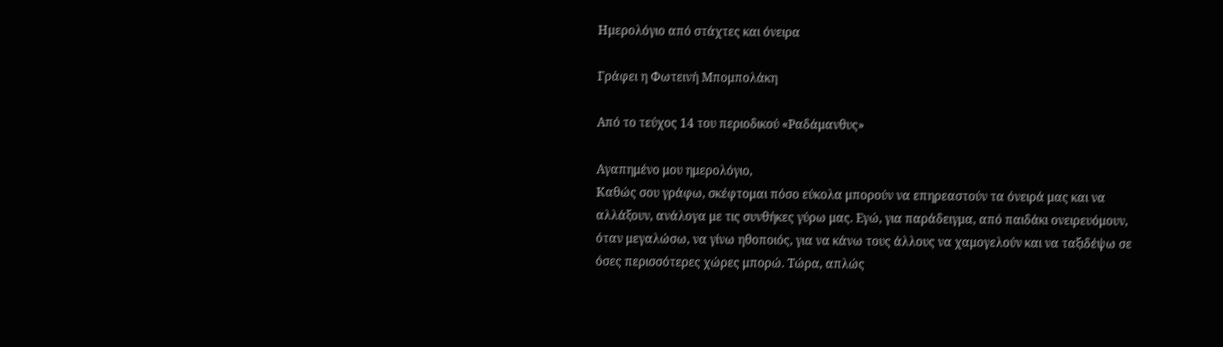Ημερολόγιο από στάχτες και όνειρα

Γράφει η Φωτεινή Μπομπολάκη

Από το τεύχος 14 του περιοδικού «Ραδάμανθυς»

Αγαπημένο μου ημερολόγιο,
Καθώς σου γράφω, σκέφτομαι πόσο εύκολα μπορούν να επηρεαστούν τα όνειρά μας και να αλλάξουν, ανάλογα με τις συνθήκες γύρω μας. Εγώ, για παράδειγμα, από παιδάκι ονειρευόμουν, όταν μεγαλώσω, να γίνω ηθοποιός, για να κάνω τους άλλους να χαμογελούν και να ταξιδέψω σε όσες περισσότερες χώρες μπορώ. Τώρα, απλώς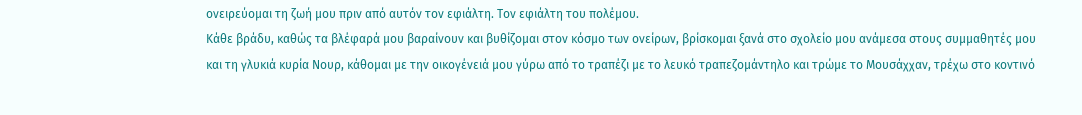ονειρεύομαι τη ζωή μου πριν από αυτόν τον εφιάλτη. Τον εφιάλτη του πολέμου.
Κάθε βράδυ, καθώς τα βλέφαρά μου βαραίνουν και βυθίζομαι στον κόσμο των ονείρων, βρίσκομαι ξανά στο σχολείο μου ανάμεσα στους συμμαθητές μου και τη γλυκιά κυρία Νουρ, κάθομαι με την οικογένειά μου γύρω από το τραπέζι με το λευκό τραπεζομάντηλο και τρώμε το Μουσάχχαν, τρέχω στο κοντινό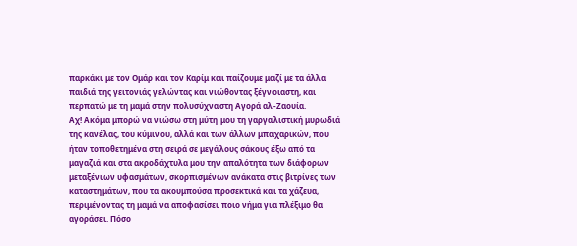παρκάκι με τον Ομάρ και τον Καρίμ και παίζουμε μαζί με τα άλλα παιδιά της γειτονιάς γελώντας και νιώθοντας ξέγνοιαστη, και περπατώ με τη μαμά στην πολυσύχναστη Αγορά αλ-Ζαουία.
Αχ! Ακόμα μπορώ να νιώσω στη μύτη μου τη γαργαλιστική μυρωδιά της κανέλας, του κύμινου, αλλά και των άλλων μπαχαρικών, που ήταν τοποθετημένα στη σειρά σε μεγάλους σάκους έξω από τα μαγαζιά και στα ακροδάχτυλα μου την απαλότητα των διάφορων μεταξένιων υφασμάτων, σκορπισμένων ανάκατα στις βιτρίνες των καταστημάτων, που τα ακουμπούσα προσεκτικά και τα χάζευα, περιμένοντας τη μαμά να αποφασίσει ποιο νήμα για πλέξιμο θα αγοράσει. Πόσο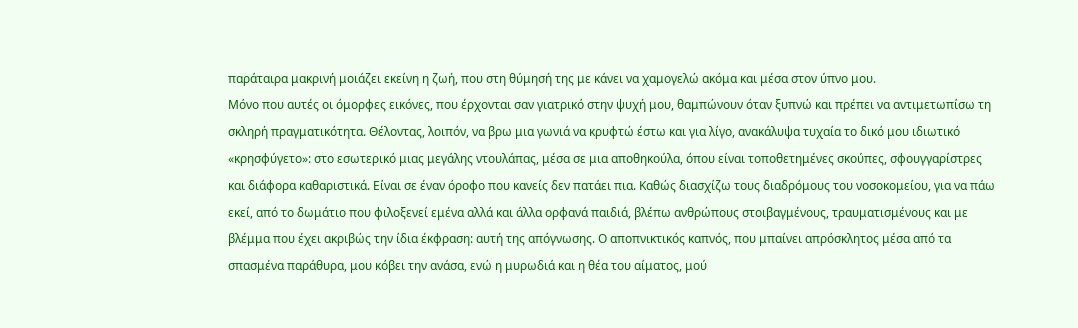παράταιρα μακρινή μοιάζει εκείνη η ζωή, που στη θύμησή της με κάνει να χαμογελώ ακόμα και μέσα στον ύπνο μου.
Μόνο που αυτές οι όμορφες εικόνες, που έρχονται σαν γιατρικό στην ψυχή μου, θαμπώνουν όταν ξυπνώ και πρέπει να αντιμετωπίσω τη σκληρή πραγματικότητα. Θέλοντας, λοιπόν, να βρω μια γωνιά να κρυφτώ έστω και για λίγο, ανακάλυψα τυχαία το δικό μου ιδιωτικό «κρησφύγετο»: στο εσωτερικό μιας μεγάλης ντουλάπας, μέσα σε μια αποθηκούλα, όπου είναι τοποθετημένες σκούπες, σφουγγαρίστρες και διάφορα καθαριστικά. Είναι σε έναν όροφο που κανείς δεν πατάει πια. Καθώς διασχίζω τους διαδρόμους του νοσοκομείου, για να πάω εκεί, από το δωμάτιο που φιλοξενεί εμένα αλλά και άλλα ορφανά παιδιά, βλέπω ανθρώπους στοιβαγμένους, τραυματισμένους και με βλέμμα που έχει ακριβώς την ίδια έκφραση: αυτή της απόγνωσης. Ο αποπνικτικός καπνός, που μπαίνει απρόσκλητος μέσα από τα σπασμένα παράθυρα, μου κόβει την ανάσα, ενώ η μυρωδιά και η θέα του αίματος, μού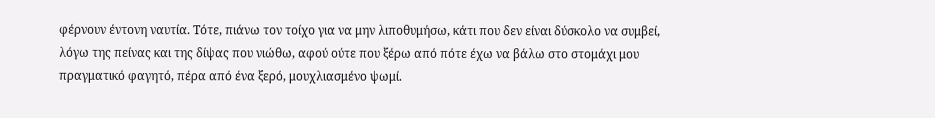φέρνουν έντονη ναυτία. Τότε, πιάνω τον τοίχο για να μην λιποθυμήσω, κάτι που δεν είναι δύσκολο να συμβεί, λόγω της πείνας και της δίψας που νιώθω, αφού ούτε που ξέρω από πότε έχω να βάλω στο στομάχι μου πραγματικό φαγητό, πέρα από ένα ξερό, μουχλιασμένο ψωμί.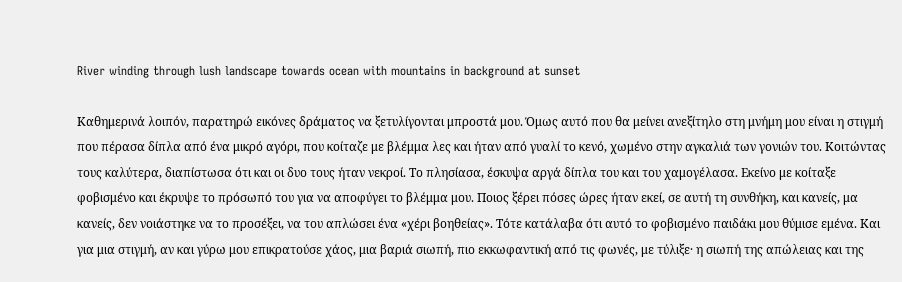River winding through lush landscape towards ocean with mountains in background at sunset

Καθημερινά λοιπόν, παρατηρώ εικόνες δράματος να ξετυλίγονται μπροστά μου. Όμως αυτό που θα μείνει ανεξίτηλο στη μνήμη μου είναι η στιγμή που πέρασα δίπλα από ένα μικρό αγόρι, που κοίταζε με βλέμμα λες και ήταν από γυαλί το κενό, χωμένο στην αγκαλιά των γονιών του. Κοιτώντας τους καλύτερα, διαπίστωσα ότι και οι δυο τους ήταν νεκροί. Το πλησίασα, έσκυψα αργά δίπλα του και του χαμογέλασα. Εκείνο με κοίταξε φοβισμένο και έκρυψε το πρόσωπό του για να αποφύγει το βλέμμα μου. Ποιος ξέρει πόσες ώρες ήταν εκεί, σε αυτή τη συνθήκη, και κανείς, μα κανείς, δεν νοιάστηκε να το προσέξει, να του απλώσει ένα «χέρι βοηθείας». Τότε κατάλαβα ότι αυτό το φοβισμένο παιδάκι μου θύμισε εμένα. Και για μια στιγμή, αν και γύρω μου επικρατούσε χάος, μια βαριά σιωπή, πιο εκκωφαντική από τις φωνές, με τύλιξε· η σιωπή της απώλειας και της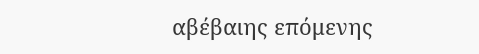αβέβαιης επόμενης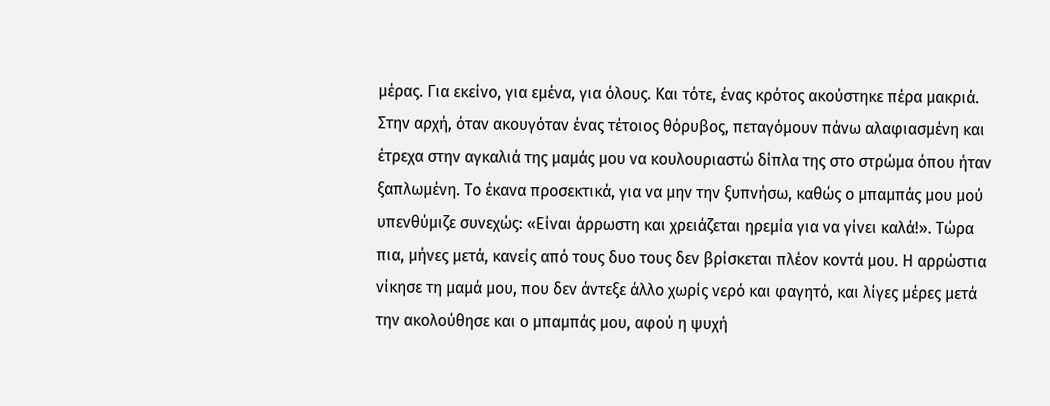μέρας. Για εκείνο, για εμένα, για όλους. Και τότε, ένας κρότος ακούστηκε πέρα μακριά.
Στην αρχή, όταν ακουγόταν ένας τέτοιος θόρυβος, πεταγόμουν πάνω αλαφιασμένη και έτρεχα στην αγκαλιά της μαμάς μου να κουλουριαστώ δίπλα της στο στρώμα όπου ήταν ξαπλωμένη. Το έκανα προσεκτικά, για να μην την ξυπνήσω, καθώς ο μπαμπάς μου μού υπενθύμιζε συνεχώς: «Είναι άρρωστη και χρειάζεται ηρεμία για να γίνει καλά!». Τώρα πια, μήνες μετά, κανείς από τους δυο τους δεν βρίσκεται πλέον κοντά μου. Η αρρώστια νίκησε τη μαμά μου, που δεν άντεξε άλλο χωρίς νερό και φαγητό, και λίγες μέρες μετά την ακολούθησε και ο μπαμπάς μου, αφού η ψυχή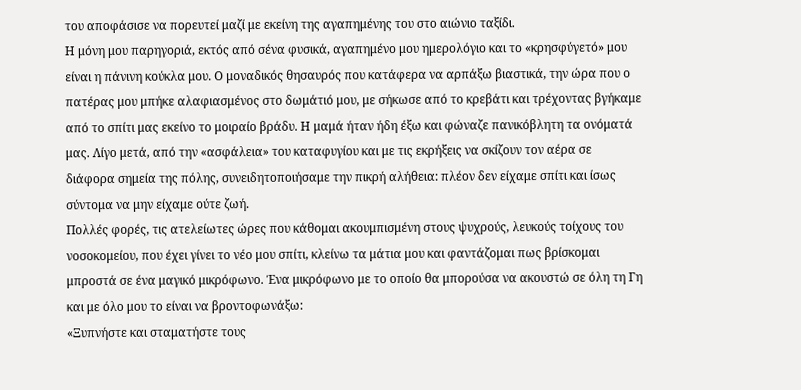του αποφάσισε να πορευτεί μαζί με εκείνη της αγαπημένης του στο αιώνιο ταξίδι.
Η μόνη μου παρηγοριά, εκτός από σένα φυσικά, αγαπημένο μου ημερολόγιο και το «κρησφύγετό» μου είναι η πάνινη κούκλα μου. Ο μοναδικός θησαυρός που κατάφερα να αρπάξω βιαστικά, την ώρα που ο πατέρας μου μπήκε αλαφιασμένος στο δωμάτιό μου, με σήκωσε από το κρεβάτι και τρέχοντας βγήκαμε από το σπίτι μας εκείνο το μοιραίο βράδυ. Η μαμά ήταν ήδη έξω και φώναζε πανικόβλητη τα ονόματά μας. Λίγο μετά, από την «ασφάλεια» του καταφυγίου και με τις εκρήξεις να σκίζουν τον αέρα σε διάφορα σημεία της πόλης, συνειδητοποιήσαμε την πικρή αλήθεια: πλέον δεν είχαμε σπίτι και ίσως σύντομα να μην είχαμε ούτε ζωή.
Πολλές φορές, τις ατελείωτες ώρες που κάθομαι ακουμπισμένη στους ψυχρούς, λευκούς τοίχους του νοσοκομείου, που έχει γίνει το νέο μου σπίτι, κλείνω τα μάτια μου και φαντάζομαι πως βρίσκομαι μπροστά σε ένα μαγικό μικρόφωνο. Ένα μικρόφωνο με το οποίο θα μπορούσα να ακουστώ σε όλη τη Γη και με όλο μου το είναι να βροντοφωνάξω:
«Ξυπνήστε και σταματήστε τους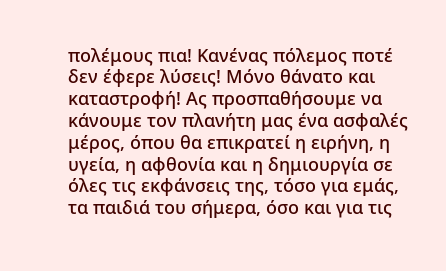πολέμους πια! Κανένας πόλεμος ποτέ δεν έφερε λύσεις! Μόνο θάνατο και καταστροφή! Ας προσπαθήσουμε να κάνουμε τον πλανήτη μας ένα ασφαλές μέρος, όπου θα επικρατεί η ειρήνη, η υγεία, η αφθονία και η δημιουργία σε όλες τις εκφάνσεις της, τόσο για εμάς, τα παιδιά του σήμερα, όσο και για τις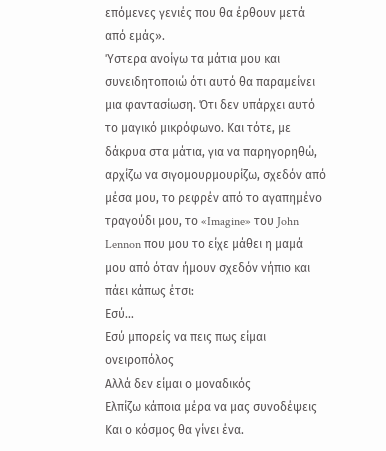επόμενες γενιές που θα έρθουν μετά από εμάς».
Ύστερα ανοίγω τα μάτια μου και συνειδητοποιώ ότι αυτό θα παραμείνει μια φαντασίωση. Ότι δεν υπάρχει αυτό το μαγικό μικρόφωνο. Και τότε, με δάκρυα στα μάτια, για να παρηγορηθώ, αρχίζω να σιγομουρμουρίζω, σχεδόν από μέσα μου, το ρεφρέν από το αγαπημένο τραγούδι μου, το «Imagine» του John Lennon που μου το είχε μάθει η μαμά μου από όταν ήμουν σχεδόν νήπιο και πάει κάπως έτσι:
Εσύ…
Εσύ μπορείς να πεις πως είμαι ονειροπόλος
Αλλά δεν είμαι ο μοναδικός
Ελπίζω κάποια μέρα να μας συνοδέψεις
Και ο κόσμος θα γίνει ένα.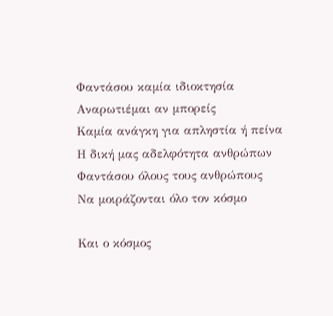Φαντάσου καμία ιδιοκτησία
Αναρωτιέμαι αν μπορείς
Καμία ανάγκη για απληστία ή πείνα
Η δική μας αδελφότητα ανθρώπων
Φαντάσου όλους τους ανθρώπους
Να μοιράζονται όλο τον κόσμο

Και ο κόσμος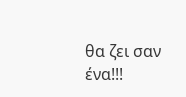θα ζει σαν ένα!!!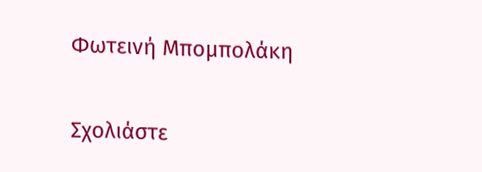Φωτεινή Μπομπολάκη

Σχολιάστε